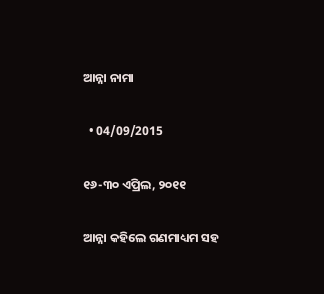ଆନ୍ନା ନାମା

  • 04/09/2015

୧୬-୩୦ ଏପ୍ରିଲ, ୨୦୧୧

ଆନ୍ନା କହିଲେ ଗଣମାଧ୍ୟମ ସହ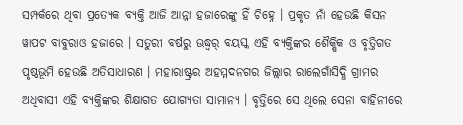ସମ୍ପର୍କରେ ଥିବା ପ୍ରତ୍ୟେକ ବ୍ୟକ୍ତି ଆଜି ଆନ୍ନା ହଜାରେଙ୍କୁ ହିଁ ଚିହ୍ନେ । ପ୍ରକୃତ ନାଁ ହେଉଛି କିସନ ୱାପଟ ବାବୁରାଓ ହଜାରେ । ସତୁରୀ ବର୍ଷରୁ ଊଦ୍ଧ୍ୱର୍ ବୟସ୍କ ଏହି ବ୍ୟକ୍ତିଙ୍କର ଶୈକ୍ଷିକ ଓ ବୃତ୍ତିଗତ ପୃଷ୍ଠଭୂମି ହେଉଛି ଅତିସାଧାରଣ । ମହାରାଷ୍ଟ୍ରର ଅହମ୍ମଦନଗର ଜିଲ୍ଲାର ରାଲେଗାଁସିଦ୍ଧି ଗ୍ରାମର ଅଧିବାସୀ ଏହି ବ୍ୟକ୍ତିଙ୍କର ଶିକ୍ଷାଗତ ଯୋଗ୍ୟତା ସାମାନ୍ୟ । ବୃତ୍ତିରେ ସେ ଥିଲେ ସେନା ବାହିନୀରେ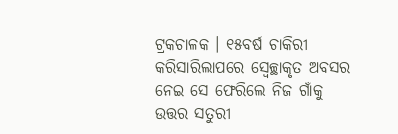ଟ୍ରକଚାଳକ । ୧୫ବର୍ଷ ଚାକିରୀ କରିସାରିଲାପରେ ସ୍ୱେଚ୍ଛାକୃତ ଅବସର ନେଇ ସେ ଫେରିଲେ ନିଜ ଗାଁକୁ ଉତ୍ତର ସତୁରୀ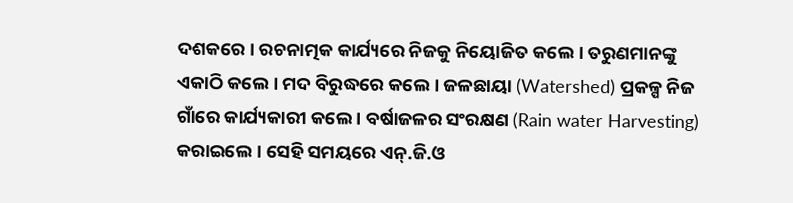ଦଶକରେ । ରଚନାତ୍ମକ କାର୍ଯ୍ୟରେ ନିଜକୁ ନିୟୋଜିତ କଲେ । ତରୁଣମାନଙ୍କୁ ଏକାଠି କଲେ । ମଦ ବିରୁଦ୍ଧରେ କଲେ । ଜଳଛାୟା (Watershed) ପ୍ରକଳ୍ପ ନିଜ ଗାଁରେ କାର୍ଯ୍ୟକାରୀ କଲେ । ବର୍ଷାଜଳର ସଂରକ୍ଷଣ (Rain water Harvesting) କରାଇଲେ । ସେହି ସମୟରେ ଏନ୍.ଜି.ଓ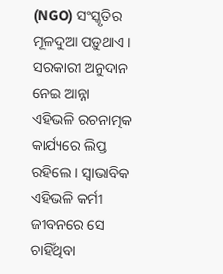(NGO) ସଂସ୍କୃତିର ମୂଳଦୁଆ ପଡ଼ୁଥାଏ । ସରକାରୀ ଅନୁଦାନ ନେଇ ଆନ୍ନା ଏହିଭଳି ରଚନାତ୍ମକ କାର୍ଯ୍ୟରେ ଲିପ୍ତ ରହିଲେ । ସ୍ୱାଭାବିକ ଏହିଭଳି କର୍ମୀ ଜୀବନରେ ସେ ଚାହିଁଥିବା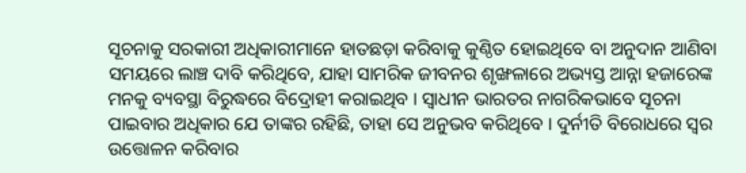ସୂଚନାକୁ ସରକାରୀ ଅଧିକାରୀମାନେ ହାତଛଡ଼ା କରିବାକୁ କୁଣ୍ଠିତ ହୋଇଥିବେ ବା ଅନୁଦାନ ଆଣିବା ସମୟରେ ଲାଞ୍ଚ ଦାବି କରିଥିବେ, ଯାହା ସାମରିକ ଜୀବନର ଶୃଙ୍ଖଳାରେ ଅଭ୍ୟସ୍ତ ଆନ୍ନା ହଜାରେଙ୍କ ମନକୁ ବ୍ୟବସ୍ଥା ବିରୁଦ୍ଧରେ ବିଦ୍ରୋହୀ କରାଇଥିବ । ସ୍ୱାଧୀନ ଭାରତର ନାଗରିକଭାବେ ସୂଚନା ପାଇବାର ଅଧିକାର ଯେ ତାଙ୍କର ରହିଛି, ତାହା ସେ ଅନୁଭବ କରିଥିବେ । ଦୁର୍ନୀତି ବିରୋଧରେ ସ୍ୱର ଉତ୍ତୋଳନ କରିବାର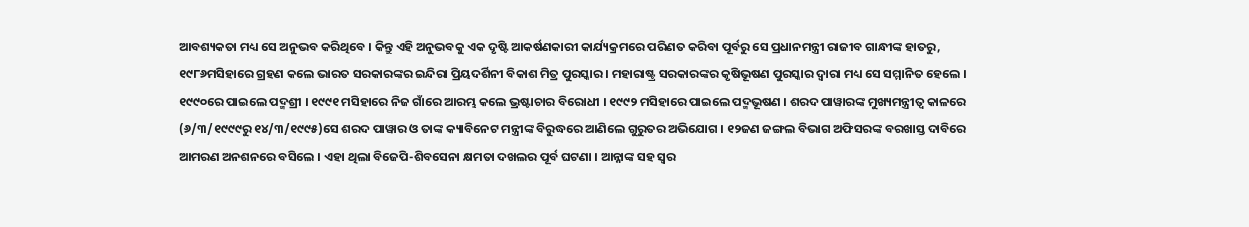ଆବଶ୍ୟକତା ମଧ୍ୟ ସେ ଅନୁଭବ କରିଥିବେ । କିନ୍ତୁ ଏହି ଅନୁଭବକୁ ଏକ ଦୃଷ୍ଟି ଆକର୍ଷଣକାରୀ କାର୍ଯ୍ୟକ୍ରମରେ ପରିଣତ କରିବା ପୂର୍ବରୁ ସେ ପ୍ରଧାନମନ୍ତ୍ରୀ ରାଜୀବ ଗାନ୍ଧୀଙ୍କ ହାତରୁ, ୧୯୮୬ମସିହାରେ ଗ୍ରହଣ କଲେ ଭାରତ ସରକାରଙ୍କର ଇନ୍ଦିରା ପ୍ରିୟଦର୍ଶିନୀ ବିକାଶ ମିତ୍ର ପୁରସ୍କାର । ମହାରାଷ୍ଟ୍ର ସରକାରଙ୍କର କୃଷିଭୂଷଣ ପୁରସ୍କାର ଦ୍ୱାରା ମଧ୍ୟ ସେ ସମ୍ମାନିତ ହେଲେ । ୧୯୯୦ରେ ପାଇଲେ ପଦ୍ମଶ୍ରୀ । ୧୯୯୧ ମସିହାରେ ନିଜ ଗାଁରେ ଆରମ୍ଭ କଲେ ଭ୍ରଷ୍ଟାଚାର ବିରୋଧୀ । ୧୯୯୨ ମସିହାରେ ପାଇଲେ ପଦ୍ମଭୂଷଣ । ଶରଦ ପାୱାରଙ୍କ ମୁଖ୍ୟମନ୍ତ୍ରୀତ୍ୱ କାଳରେ (୬/୩/୧୯୯୯ରୁ ୧୪/୩/୧୯୯୫)ସେ ଶରଦ ପାୱାର ଓ ତାଙ୍କ କ୍ୟାବିନେଟ ମନ୍ତ୍ରୀଙ୍କ ବିରୁଦ୍ଧରେ ଆଣିଲେ ଗୁରୁତର ଅଭିଯୋଗ । ୧୨ଜଣ ଜଙ୍ଗଲ ବିଭାଗ ଅଫିସରଙ୍କ ବରଖାସ୍ତ ଦାବିରେ ଆମରଣ ଅନଶନରେ ବସିଲେ । ଏହା ଥିଲା ବିଜେପି-ଶିବସେନା କ୍ଷମତା ଦଖଲର ପୂର୍ବ ଘଟଣା । ଆନ୍ନାଙ୍କ ସହ ସ୍ୱର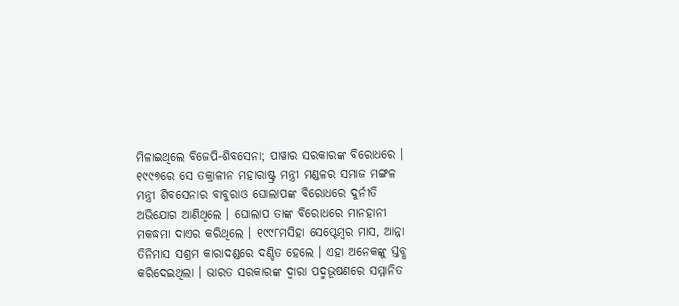ମିଳାଇଥିଲେ ବିଜେପି-ଶିବସେନା; ପାୱାର ସରକାରଙ୍କ ବିରୋଧରେ । ୧୯୯୭ରେ ସେ ତକ୍ରାଳୀନ ମହାରାଷ୍ଟ୍ର ମନ୍ତ୍ରୀ ମଣ୍ଡଳର ସମାଜ ମଙ୍ଗଳ ମନ୍ତ୍ରୀ ଶିବସେନାର ବାବୁରାଓ ଘୋଲାପଙ୍କ ବିରୋଧରେ ଦୁର୍ନୀତି ଅଭିଯୋଗ ଆଣିଥିଲେ । ଘୋଲାପ ତାଙ୍କ ବିରୋଧରେ ମାନହାନୀ ମକଦ୍ଧମା ଦାଏର କରିଥିଲେ । ୧୯୯୮ମସିହା ସେପ୍ଟେମ୍ବର ମାସ, ଆନ୍ନା ତିନିମାସ ସଶ୍ରମ କାରାଦଣ୍ଡରେ ଦଣ୍ଡିତ ହେଲେ । ଏହା ଅନେକଙ୍କୁ ସ୍ତବ୍ଧ କରିଦେଇଥିଲା । ଭାରତ ସରକାରଙ୍କ ଦ୍ୱାରା ପଦ୍ମଭୂଷଣରେ ସମ୍ମାନିତ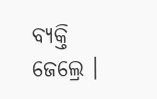ବ୍ୟକ୍ତି ଜେଲ୍ରେ ।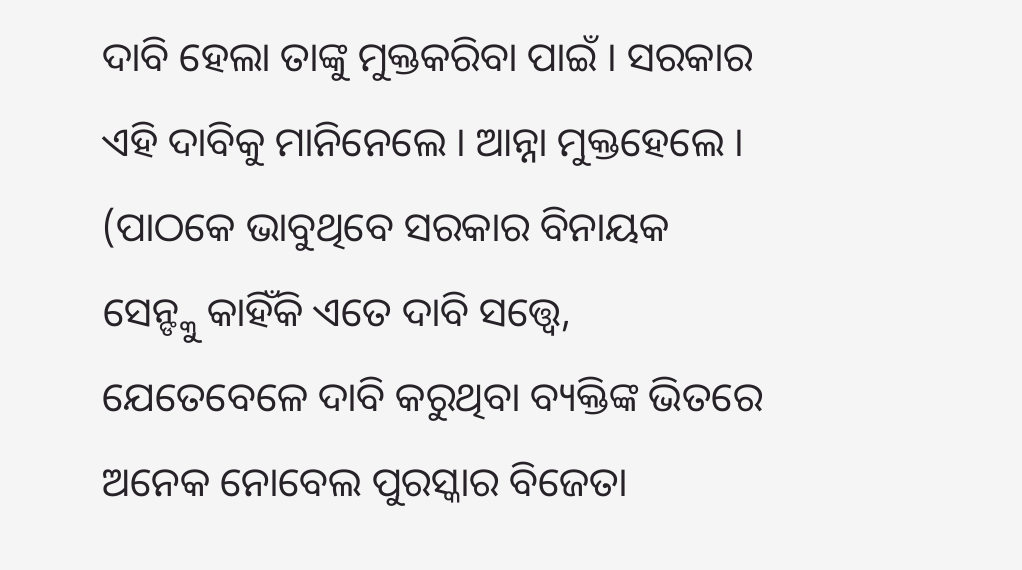ଦାବି ହେଲା ତାଙ୍କୁ ମୁକ୍ତକରିବା ପାଇଁ । ସରକାର ଏହି ଦାବିକୁ ମାନିନେଲେ । ଆନ୍ନା ମୁକ୍ତହେଲେ । (ପାଠକେ ଭାବୁଥିବେ ସରକାର ବିନାୟକ ସେନ୍ଙ୍କୁ କାହିଁକି ଏତେ ଦାବି ସତ୍ତ୍ୱେ, ଯେତେବେଳେ ଦାବି କରୁଥିବା ବ୍ୟକ୍ତିଙ୍କ ଭିତରେ ଅନେକ ନୋବେଲ ପୁରସ୍କାର ବିଜେତା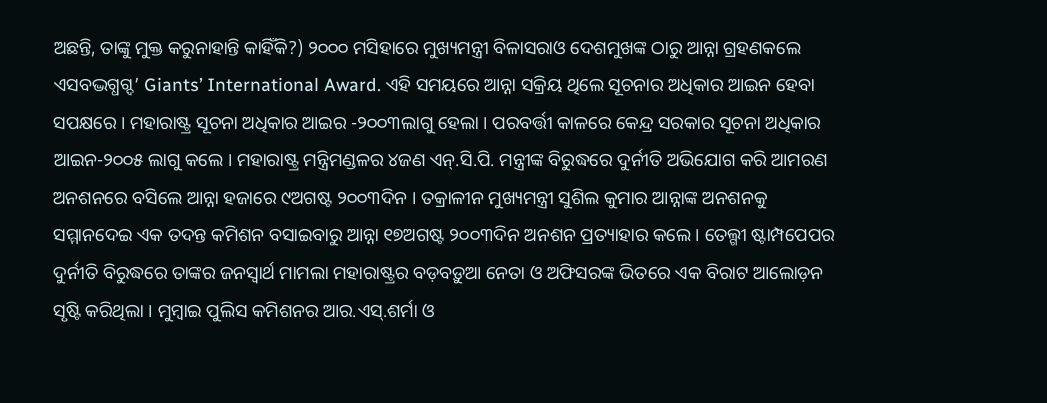ଅଛନ୍ତି, ତାଙ୍କୁ ମୁକ୍ତ କରୁନାହାନ୍ତି କାହିଁକି?) ୨୦୦୦ ମସିହାରେ ମୁଖ୍ୟମନ୍ତ୍ରୀ ବିଳାସରାଓ ଦେଶମୁଖଙ୍କ ଠାରୁ ଆନ୍ନା ଗ୍ରହଣକଲେ ଏସବଦ୍ଭଗ୍ଧଗ୍ଦ’ Giants’ International Award. ଏହି ସମୟରେ ଆନ୍ନା ସକ୍ରିୟ ଥିଲେ ସୂଚନାର ଅଧିକାର ଆଇନ ହେବା ସପକ୍ଷରେ । ମହାରାଷ୍ଟ୍ର ସୂଚନା ଅଧିକାର ଆଇର -୨୦୦୩ଲାଗୁ ହେଲା । ପରବର୍ତ୍ତୀ କାଳରେ କେନ୍ଦ୍ର ସରକାର ସୂଚନା ଅଧିକାର ଆଇନ-୨୦୦୫ ଲାଗୁ କଲେ । ମହାରାଷ୍ଟ୍ର ମନ୍ତ୍ରିମଣ୍ଡଳର ୪ଜଣ ଏନ୍.ସି.ପି. ମନ୍ତ୍ରୀଙ୍କ ବିରୁଦ୍ଧରେ ଦୁର୍ନୀତି ଅଭିଯୋଗ କରି ଆମରଣ ଅନଶନରେ ବସିଲେ ଆନ୍ନା ହଜାରେ ୯ଅଗଷ୍ଟ ୨୦୦୩ଦିନ । ତକ୍ରାଳୀନ ମୁଖ୍ୟମନ୍ତ୍ରୀ ସୁଶିଲ କୁମାର ଆନ୍ନାଙ୍କ ଅନଶନକୁ ସମ୍ମାନଦେଇ ଏକ ତଦନ୍ତ କମିଶନ ବସାଇବାରୁ ଆନ୍ନା ୧୭ଅଗଷ୍ଟ ୨୦୦୩ଦିନ ଅନଶନ ପ୍ରତ୍ୟାହାର କଲେ । ତେଲ୍ଗୀ ଷ୍ଟାମ୍ପପେପର ଦୁର୍ନୀତି ବିରୁଦ୍ଧରେ ତାଙ୍କର ଜନସ୍ୱାର୍ଥ ମାମଲା ମହାରାଷ୍ଟ୍ରର ବଡ଼ବଡ଼ୁଆ ନେତା ଓ ଅଫିସରଙ୍କ ଭିତରେ ଏକ ବିରାଟ ଆଲୋଡ଼ନ ସୃଷ୍ଟି କରିଥିଲା । ମୁମ୍ବାଇ ପୁଲିସ କମିଶନର ଆର.ଏସ୍.ଶର୍ମା ଓ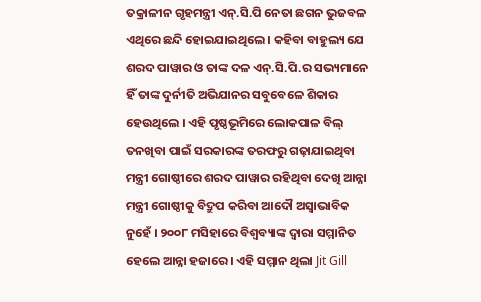ତକ୍ରାଳୀନ ଗୃହମନ୍ତ୍ରୀ ଏନ୍.ସି.ପି ନେତା ଛଗନ ଭୁଜବଳ ଏଥିରେ ଛନ୍ଦି ହୋଇଯାଇଥିଲେ । କହିବା ବାହୁଲ୍ୟ ଯେ ଶରଦ ପାୱାର ଓ ତାଙ୍କ ଦଳ ଏନ୍.ସି.ପି.ର ସଭ୍ୟମାନେ ହିଁ ତାଙ୍କ ଦୁର୍ନୀତି ଅଭିଯାନର ସବୁବେଳେ ଶିକାର ହେଉଥିଲେ । ଏହି ପୃଷ୍ଠଭୂମିରେ ଲୋକପାଳ ବିଲ୍ ତନଖିବା ପାଇଁ ସରକାରଙ୍କ ତରଫରୁ ଗଢ଼ାଯାଇଥିବା ମନ୍ତ୍ରୀ ଗୋଷ୍ଠୀରେ ଶରଦ ପାୱାର ରହିଥିବା ଦେଖି ଆନ୍ନା ମନ୍ତ୍ରୀ ଗୋଷ୍ଠୀକୁ ବିଦ୍ରୁପ କରିବା ଆଦୌ ଅସ୍ୱାଭାବିକ ନୁହେଁ । ୨୦୦୮ ମସିହାରେ ବିଶ୍ୱବ୍ୟାଙ୍କ ଦ୍ୱାରା ସମ୍ମାନିତ ହେଲେ ଆନ୍ନା ହଜାରେ । ଏହି ସମ୍ମାନ ଥିଲା Jit Gill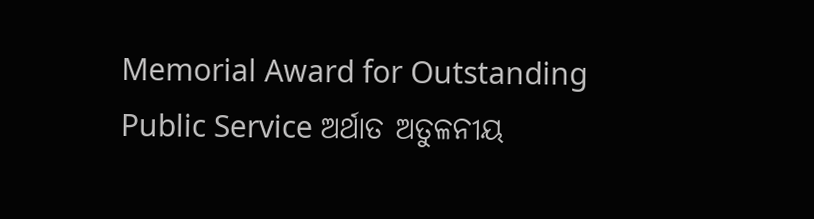Memorial Award for Outstanding Public Service ଅର୍ଥାତ ଅତୁଳନୀୟ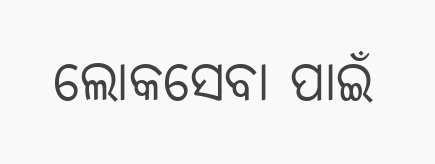ଲୋକସେବା ପାଇଁ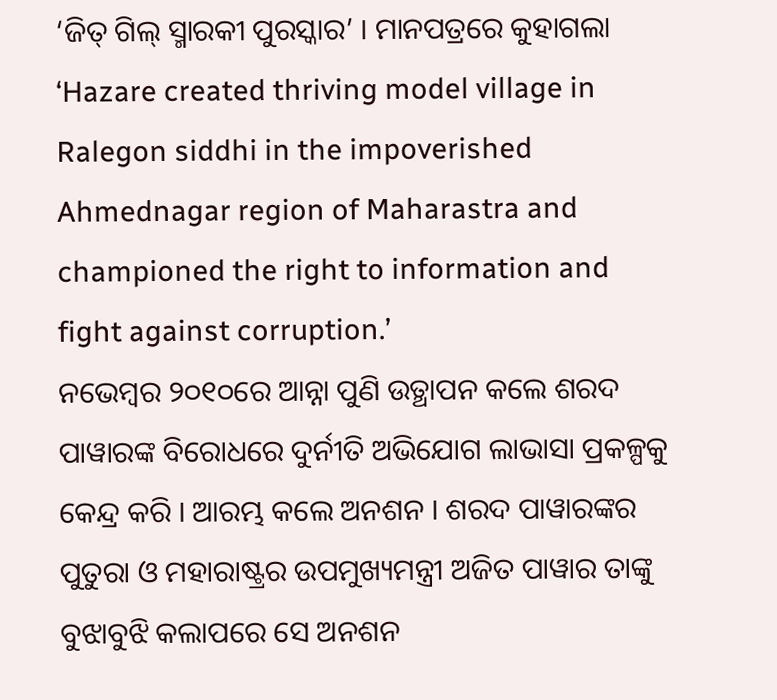‘ଜିତ୍ ଗିଲ୍ ସ୍ମାରକୀ ପୁରସ୍କାର’ । ମାନପତ୍ରରେ କୁହାଗଲା ‘Hazare created thriving model village in Ralegon siddhi in the impoverished Ahmednagar region of Maharastra and championed the right to information and fight against corruption.’
ନଭେମ୍ବର ୨୦୧୦ରେ ଆନ୍ନା ପୁଣି ଉତ୍ଥାପନ କଲେ ଶରଦ ପାୱାରଙ୍କ ବିରୋଧରେ ଦୁର୍ନୀତି ଅଭିଯୋଗ ଲାଭାସା ପ୍ରକଳ୍ପକୁ କେନ୍ଦ୍ର କରି । ଆରମ୍ଭ କଲେ ଅନଶନ । ଶରଦ ପାୱାରଙ୍କର ପୁତୁରା ଓ ମହାରାଷ୍ଟ୍ରର ଉପମୁଖ୍ୟମନ୍ତ୍ରୀ ଅଜିତ ପାୱାର ତାଙ୍କୁ ବୁଝାବୁଝି କଲାପରେ ସେ ଅନଶନ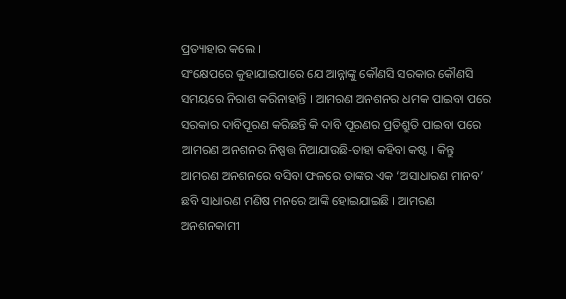ପ୍ରତ୍ୟାହାର କଲେ ।
ସଂକ୍ଷେପରେ କୁହାଯାଇପାରେ ଯେ ଆନ୍ନାଙ୍କୁ କୌଣସି ସରକାର କୌଣସି ସମୟରେ ନିରାଶ କରିନାହାନ୍ତି । ଆମରଣ ଅନଶନର ଧମକ ପାଇବା ପରେ ସରକାର ଦାବିପୂରଣ କରିଛନ୍ତି କି ଦାବି ପୂରଣର ପ୍ରତିଶ୍ରୁତି ପାଇବା ପରେ ଆମରଣ ଅନଶନର ନିଷ୍ପତ୍ତ ନିଆଯାଉଛି-ତାହା କହିବା କଷ୍ଟ । କିନ୍ତୁ ଆମରଣ ଅନଶନରେ ବସିବା ଫଳରେ ତାଙ୍କର ଏକ ‘ଅସାଧାରଣ ମାନବ’ ଛବି ସାଧାରଣ ମଣିଷ ମନରେ ଆଙ୍କି ହୋଇଯାଇଛି । ଆମରଣ ଅନଶନକାମୀ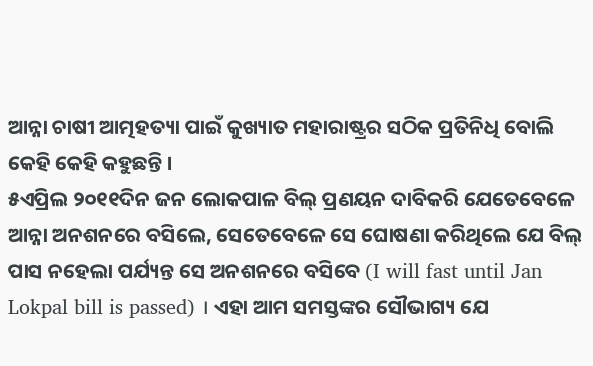ଆନ୍ନା ଚାଷୀ ଆତ୍ମହତ୍ୟା ପାଇଁ କୁଖ୍ୟାତ ମହାରାଷ୍ଟ୍ରର ସଠିକ ପ୍ରତିନିଧି ବୋଲି କେହି କେହି କହୁଛନ୍ତି ।
୫ଏପ୍ରିଲ ୨୦୧୧ଦିନ ଜନ ଲୋକପାଳ ବିଲ୍ ପ୍ରଣୟନ ଦାବିକରି ଯେତେବେଳେ ଆନ୍ନା ଅନଶନରେ ବସିଲେ, ସେତେବେଳେ ସେ ଘୋଷଣା କରିଥିଲେ ଯେ ବିଲ୍ ପାସ ନହେଲା ପର୍ଯ୍ୟନ୍ତ ସେ ଅନଶନରେ ବସିବେ (I will fast until Jan Lokpal bill is passed) । ଏହା ଆମ ସମସ୍ତଙ୍କର ସୌଭାଗ୍ୟ ଯେ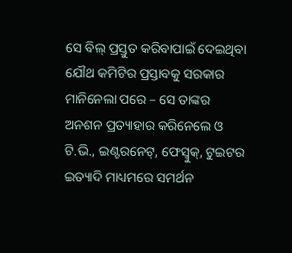ସେ ବିଲ୍ ପ୍ରସ୍ତୁତ କରିବାପାଇଁ ଦେଇଥିବା ଯୌଥ କମିଟିର ପ୍ରସ୍ତାବକୁ ସରକାର ମାନିନେଲା ପରେ – ସେ ତାଙ୍କର ଅନଶନ ପ୍ରତ୍ୟାହାର କରିନେଲେ ଓ ଟି.ଭି., ଇଣ୍ଟରନେଟ୍, ଫେସ୍ବୁକ୍, ଟୁଇଟର ଇତ୍ୟାଦି ମାଧ୍ୟମରେ ସମର୍ଥନ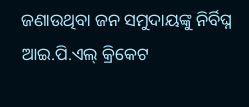ଜଣାଉଥିବା ଜନ ସମୁଦାୟଙ୍କୁ ନିର୍ବିଘ୍ନ ଆଇ.ପି.ଏଲ୍ କ୍ରିକେଟ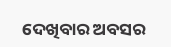ଦେଖିବାର ଅବସର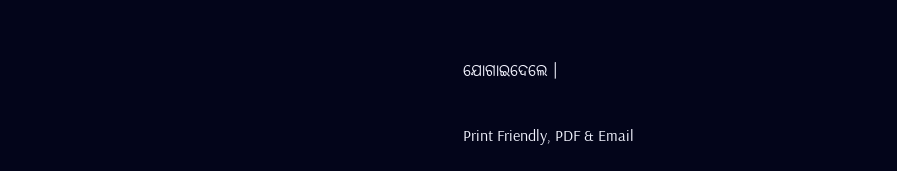ଯୋଗାଇଦେଲେ ।

Print Friendly, PDF & Email